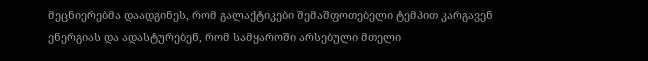მეცნიერებმა დაადგინეს, რომ გალაქტიკები შემაშფოთებელი ტემპით კარგავენ ენერგიას და ადასტურებენ, რომ სამყაროში არსებული მთელი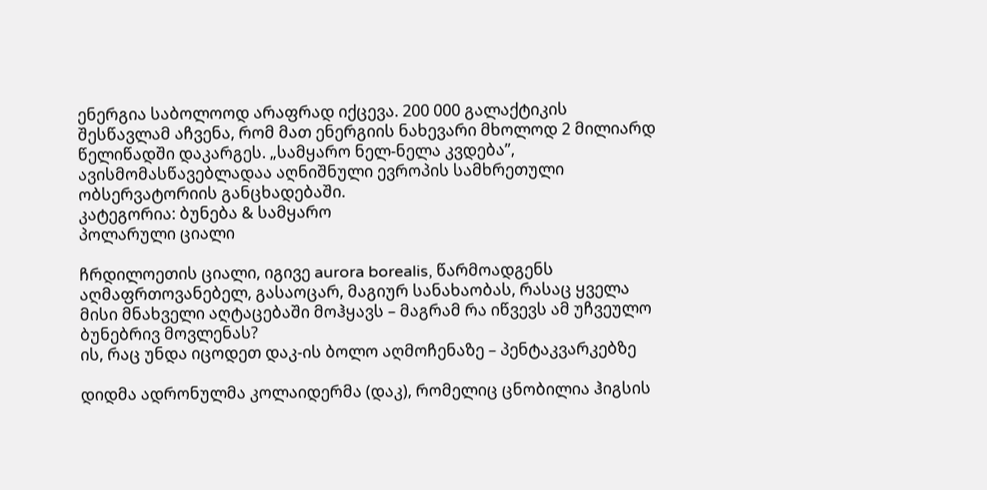ენერგია საბოლოოდ არაფრად იქცევა. 200 000 გალაქტიკის შესწავლამ აჩვენა, რომ მათ ენერგიის ნახევარი მხოლოდ 2 მილიარდ წელიწადში დაკარგეს. „სამყარო ნელ-ნელა კვდება”, ავისმომასწავებლადაა აღნიშნული ევროპის სამხრეთული ობსერვატორიის განცხადებაში.
კატეგორია: ბუნება & სამყარო
პოლარული ციალი

ჩრდილოეთის ციალი, იგივე aurora borealis, წარმოადგენს აღმაფრთოვანებელ, გასაოცარ, მაგიურ სანახაობას, რასაც ყველა მისი მნახველი აღტაცებაში მოჰყავს – მაგრამ რა იწვევს ამ უჩვეულო ბუნებრივ მოვლენას?
ის, რაც უნდა იცოდეთ დაკ-ის ბოლო აღმოჩენაზე – პენტაკვარკებზე

დიდმა ადრონულმა კოლაიდერმა (დაკ), რომელიც ცნობილია ჰიგსის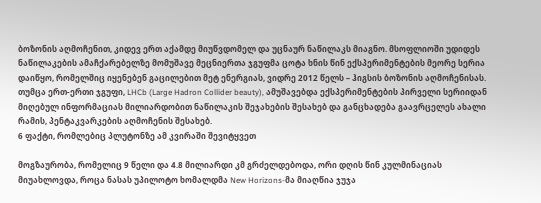ბოზონის აღმოჩენით, კიდევ ერთ აქამდე მიუწვდომელ და უცნაურ ნაწილაკს მიაგნო. მსოფლიოში უდიდეს ნაწილაკების ამაჩქარებელზე მომუშავე მეცნიერთა ჯგუფმა ცოტა ხნის წინ ექსპერიმენტების მეორე სერია დაიწყო, რომელშიც იყენებენ გაცილებით მეტ ენერგიას, ვიდრე 2012 წელს – ჰიგსის ბოზონის აღმოჩენისას. თუმცა ერთ-ერთი ჯგუფი, LHCb (Large Hadron Collider beauty), ამუშავებდა ექსპერიმენტების პირველი სერიიდან მიღებულ ინფორმაციას მილიარდობით ნაწილაკის შეჯახების შესახებ და განცხადება გაავრცელეს ახალი რამის, პენტაკვარკების აღმოჩენის შესახებ.
6 ფაქტი, რომლებიც პლუტონზე ამ კვირაში შევიტყვეთ

მოგზაურობა, რომელიც 9 წელი და 4.8 მილიარდი კმ გრძელდებოდა, ორი დღის წინ კულმინაციას მიუახლოვდა, როცა ნასას უპილოტო ხომალდმა New Horizons-მა მიაღწია ჯუჯა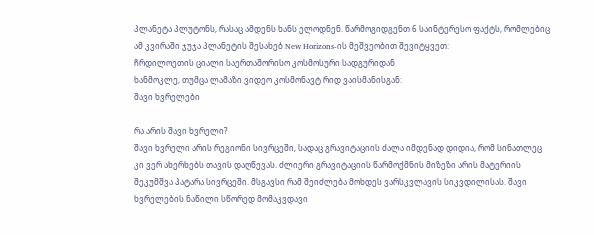პლანეტა პლუტონს, რასაც ამდენს ხანს ელოდნენ. წარმოგიდგენთ 6 საინტერესო ფაქტს, რომლებიც ამ კვირაში ჯუჯა პლანეტის შესახებ New Horizons-ის მეშვეობით შევიტყვეთ:
ჩრდილოეთის ციალი საერთაშორისო კოსმოსური სადგურიდან
ხანმოკლე, თუმცა ლამაზი ვიდეო კოსმონავტ რიდ ვაისმანისგან:
შავი ხვრელები

რა არის შავი ხვრელი?
შავი ხვრელი არის რეგიონი სივრცეში, სადაც გრავიტაციის ძალა იმდენად დიდია, რომ სინათლეც კი ვერ ახერხებს თავის დაღწევას. ძლიერი გრავიტაციის წარმოქმნის მიზეზი არის მატერიის შეკუმშვა პატარა სივრცეში. მსგავსი რამ შეიძლება მოხდეს ვარსკვლავის სიკვდილისას. შავი ხვრელების ნაწილი სწორედ მომაკვდავი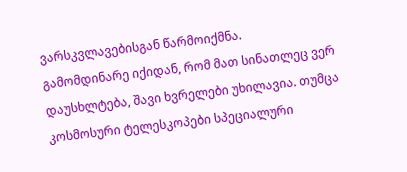ვარსკვლავებისგან წარმოიქმნა.
გამომდინარე იქიდან, რომ მათ სინათლეც ვერ დაუსხლტება, შავი ხვრელები უხილავია. თუმცა კოსმოსური ტელესკოპები სპეციალური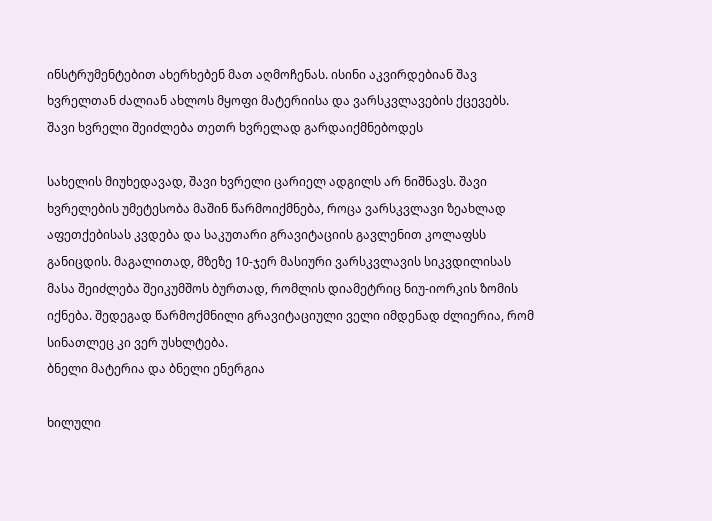ინსტრუმენტებით ახერხებენ მათ აღმოჩენას. ისინი აკვირდებიან შავ ხვრელთან ძალიან ახლოს მყოფი მატერიისა და ვარსკვლავების ქცევებს.
შავი ხვრელი შეიძლება თეთრ ხვრელად გარდაიქმნებოდეს

სახელის მიუხედავად, შავი ხვრელი ცარიელ ადგილს არ ნიშნავს. შავი ხვრელების უმეტესობა მაშინ წარმოიქმნება, როცა ვარსკვლავი ზეახლად აფეთქებისას კვდება და საკუთარი გრავიტაციის გავლენით კოლაფსს განიცდის. მაგალითად, მზეზე 10-ჯერ მასიური ვარსკვლავის სიკვდილისას მასა შეიძლება შეიკუმშოს ბურთად, რომლის დიამეტრიც ნიუ-იორკის ზომის იქნება. შედეგად წარმოქმნილი გრავიტაციული ველი იმდენად ძლიერია, რომ სინათლეც კი ვერ უსხლტება.
ბნელი მატერია და ბნელი ენერგია

ხილული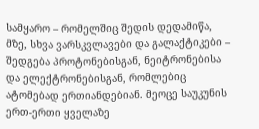სამყარო – რომელშიც შედის დედამიწა, მზე, სხვა ვარსკვლავები და გალაქტიკები – შედგება პროტონებისგან, ნეიტრონებისა და ელექტრონებისგან, რომლებიც ატომებად ერთიანდებიან. მეოცე საუკუნის ერთ-ერთი ყველაზე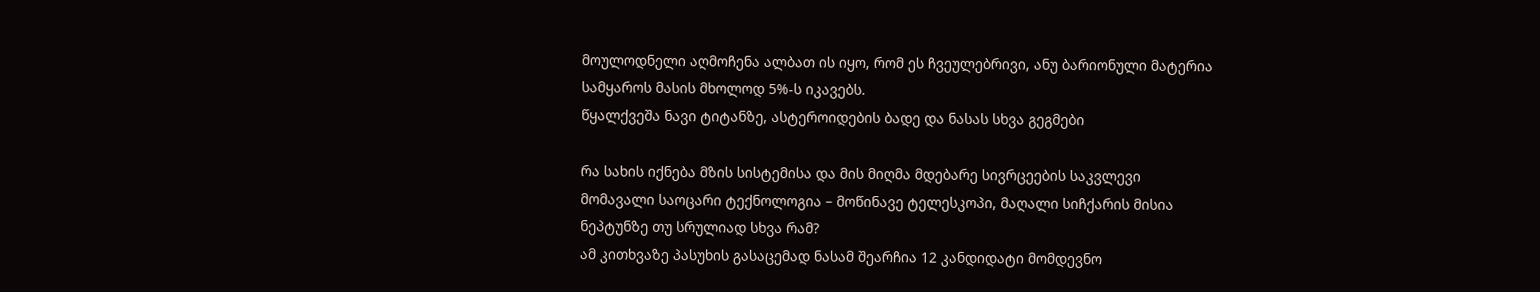მოულოდნელი აღმოჩენა ალბათ ის იყო, რომ ეს ჩვეულებრივი, ანუ ბარიონული მატერია სამყაროს მასის მხოლოდ 5%-ს იკავებს.
წყალქვეშა ნავი ტიტანზე, ასტეროიდების ბადე და ნასას სხვა გეგმები

რა სახის იქნება მზის სისტემისა და მის მიღმა მდებარე სივრცეების საკვლევი მომავალი საოცარი ტექნოლოგია – მოწინავე ტელესკოპი, მაღალი სიჩქარის მისია ნეპტუნზე თუ სრულიად სხვა რამ?
ამ კითხვაზე პასუხის გასაცემად ნასამ შეარჩია 12 კანდიდატი მომდევნო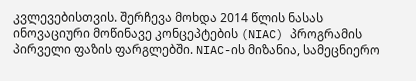კვლევებისთვის. შერჩევა მოხდა 2014 წლის ნასას ინოვაციური მოწინავე კონცეპტების (NIAC) პროგრამის პირველი ფაზის ფარგლებში. NIAC-ის მიზანია, სამეცნიერო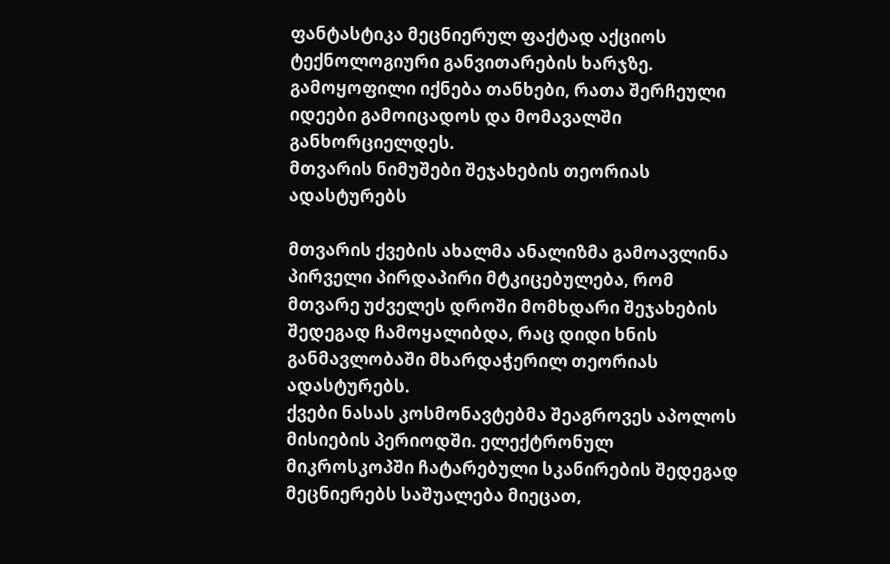ფანტასტიკა მეცნიერულ ფაქტად აქციოს ტექნოლოგიური განვითარების ხარჯზე. გამოყოფილი იქნება თანხები, რათა შერჩეული იდეები გამოიცადოს და მომავალში განხორციელდეს.
მთვარის ნიმუშები შეჯახების თეორიას ადასტურებს

მთვარის ქვების ახალმა ანალიზმა გამოავლინა პირველი პირდაპირი მტკიცებულება, რომ მთვარე უძველეს დროში მომხდარი შეჯახების შედეგად ჩამოყალიბდა, რაც დიდი ხნის განმავლობაში მხარდაჭერილ თეორიას ადასტურებს.
ქვები ნასას კოსმონავტებმა შეაგროვეს აპოლოს მისიების პერიოდში. ელექტრონულ მიკროსკოპში ჩატარებული სკანირების შედეგად მეცნიერებს საშუალება მიეცათ,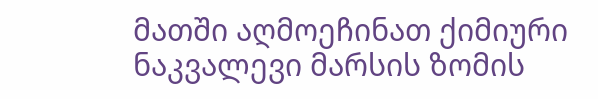მათში აღმოეჩინათ ქიმიური ნაკვალევი მარსის ზომის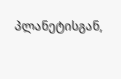პლანეტისგან,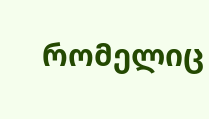რომელიც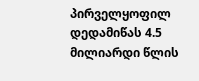პირველყოფილ დედამიწას 4.5 მილიარდი წლის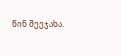წინ შეეჯახა.